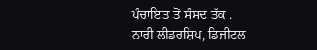ਪੰਚਾਇਤ ਤੋਂ ਸੰਸਦ ਤੱਕ .
ਨਾਰੀ ਲੀਡਰਸ਼ਿਪ, ਡਿਜੀਟਲ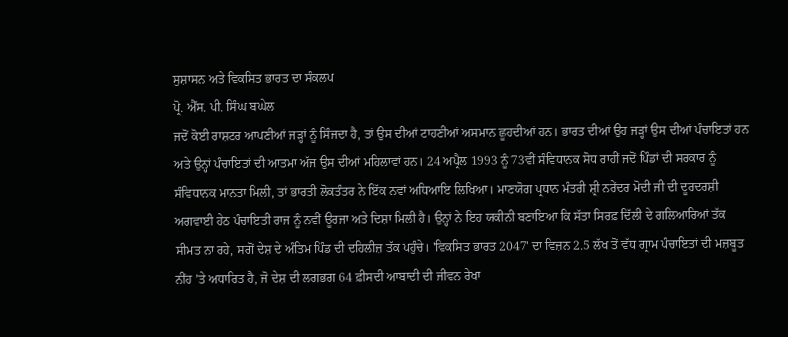ਸੁਸ਼ਾਸਨ ਅਤੇ ਵਿਕਸਿਤ ਭਾਰਤ ਦਾ ਸੰਕਲਪ
ਪ੍ਰੋ. ਐੱਸ. ਪੀ. ਸਿੰਘ ਬਘੇਲ
ਜਦੋਂ ਕੋਈ ਰਾਸ਼ਟਰ ਆਪਣੀਆਂ ਜੜ੍ਹਾਂ ਨੂੰ ਸਿੰਜਦਾ ਹੈ, ਤਾਂ ਉਸ ਦੀਆਂ ਟਾਹਣੀਆਂ ਅਸਮਾਨ ਛੂਹਦੀਆਂ ਹਨ। ਭਾਰਤ ਦੀਆਂ ਉਹ ਜੜ੍ਹਾਂ ਉਸ ਦੀਆਂ ਪੰਚਾਇਤਾਂ ਹਨ ਅਤੇ ਉਨ੍ਹਾਂ ਪੰਚਾਇਤਾਂ ਦੀ ਆਤਮਾ ਅੱਜ ਉਸ ਦੀਆਂ ਮਹਿਲਾਵਾਂ ਹਨ। 24 ਅਪ੍ਰੈਲ 1993 ਨੂੰ 73ਵੀਂ ਸੰਵਿਧਾਨਕ ਸੋਧ ਰਾਹੀਂ ਜਦੋਂ ਪਿੰਡਾਂ ਦੀ ਸਰਕਾਰ ਨੂੰ ਸੰਵਿਧਾਨਕ ਮਾਨਤਾ ਮਿਲੀ, ਤਾਂ ਭਾਰਤੀ ਲੋਕਤੰਤਰ ਨੇ ਇੱਕ ਨਵਾਂ ਅਧਿਆਇ ਲਿਖਿਆ। ਮਾਣਯੋਗ ਪ੍ਰਧਾਨ ਮੰਤਰੀ ਸ਼੍ਰੀ ਨਰੇਂਦਰ ਮੋਦੀ ਜੀ ਦੀ ਦੂਰਦਰਸ਼ੀ ਅਗਵਾਈ ਹੇਠ ਪੰਚਾਇਤੀ ਰਾਜ ਨੂੰ ਨਵੀਂ ਊਰਜਾ ਅਤੇ ਦਿਸ਼ਾ ਮਿਲੀ ਹੈ। ਉਨ੍ਹਾਂ ਨੇ ਇਹ ਯਕੀਨੀ ਬਣਾਇਆ ਕਿ ਸੱਤਾ ਸਿਰਫ਼ ਦਿੱਲੀ ਦੇ ਗਲਿਆਰਿਆਂ ਤੱਕ ਸੀਮਤ ਨਾ ਰਹੇ, ਸਗੋਂ ਦੇਸ਼ ਦੇ ਅੰਤਿਮ ਪਿੰਡ ਦੀ ਦਹਿਲੀਜ਼ ਤੱਕ ਪਹੁੰਚੇ। 'ਵਿਕਸਿਤ ਭਾਰਤ 2047' ਦਾ ਵਿਜ਼ਨ 2.5 ਲੱਖ ਤੋਂ ਵੱਧ ਗ੍ਰਾਮ ਪੰਚਾਇਤਾਂ ਦੀ ਮਜ਼ਬੂਤ ਨੀਂਹ ’ਤੇ ਅਧਾਰਿਤ ਹੈ, ਜੋ ਦੇਸ਼ ਦੀ ਲਗਭਗ 64 ਫ਼ੀਸਦੀ ਆਬਾਦੀ ਦੀ ਜੀਵਨ ਰੇਖਾ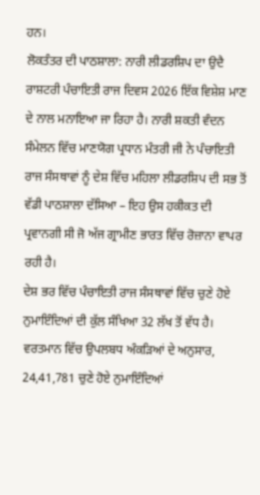ਹਨ।
ਲੋਕਤੰਤਰ ਦੀ ਪਾਠਸ਼ਾਲਾ: ਨਾਰੀ ਲੀਡਰਸ਼ਿਪ ਦਾ ਉਦੈ
ਰਾਸ਼ਟਰੀ ਪੰਚਾਇਤੀ ਰਾਜ ਦਿਵਸ 2026 ਇੱਕ ਵਿਸ਼ੇਸ਼ ਮਾਣ ਦੇ ਨਾਲ ਮਨਾਇਆ ਜਾ ਰਿਹਾ ਹੈ। ਨਾਰੀ ਸ਼ਕਤੀ ਵੰਦਨ ਸੰਮੇਲਨ ਵਿੱਚ ਮਾਣਯੋਗ ਪ੍ਰਧਾਨ ਮੰਤਰੀ ਜੀ ਨੇ ਪੰਚਾਇਤੀ ਰਾਜ ਸੰਸਥਾਵਾਂ ਨੂੰ ਦੇਸ਼ ਵਿੱਚ ਮਹਿਲਾ ਲੀਡਰਸ਼ਿਪ ਦੀ ਸਭ ਤੋਂ ਵੱਡੀ ਪਾਠਸ਼ਾਲਾ ਦੱਸਿਆ – ਇਹ ਉਸ ਹਕੀਕਤ ਦੀ ਪ੍ਰਵਾਨਗੀ ਸੀ ਜੋ ਅੱਜ ਗ੍ਰਾਮੀਣ ਭਾਰਤ ਵਿੱਚ ਰੋਜ਼ਾਨਾ ਵਾਪਰ ਰਹੀ ਹੈ।
ਦੇਸ਼ ਭਰ ਵਿੱਚ ਪੰਚਾਇਤੀ ਰਾਜ ਸੰਸਥਾਵਾਂ ਵਿੱਚ ਚੁਣੇ ਹੋਏ ਨੁਮਾਇੰਦਿਆਂ ਦੀ ਕੁੱਲ ਸੰਖਿਆ 32 ਲੱਖ ਤੋਂ ਵੱਧ ਹੈ। ਵਰਤਮਾਨ ਵਿੱਚ ਉਪਲਬਧ ਅੰਕੜਿਆਂ ਦੇ ਅਨੁਸਾਰ, 24,41,781 ਚੁਣੇ ਹੋਏ ਨੁਮਾਇੰਦਿਆਂ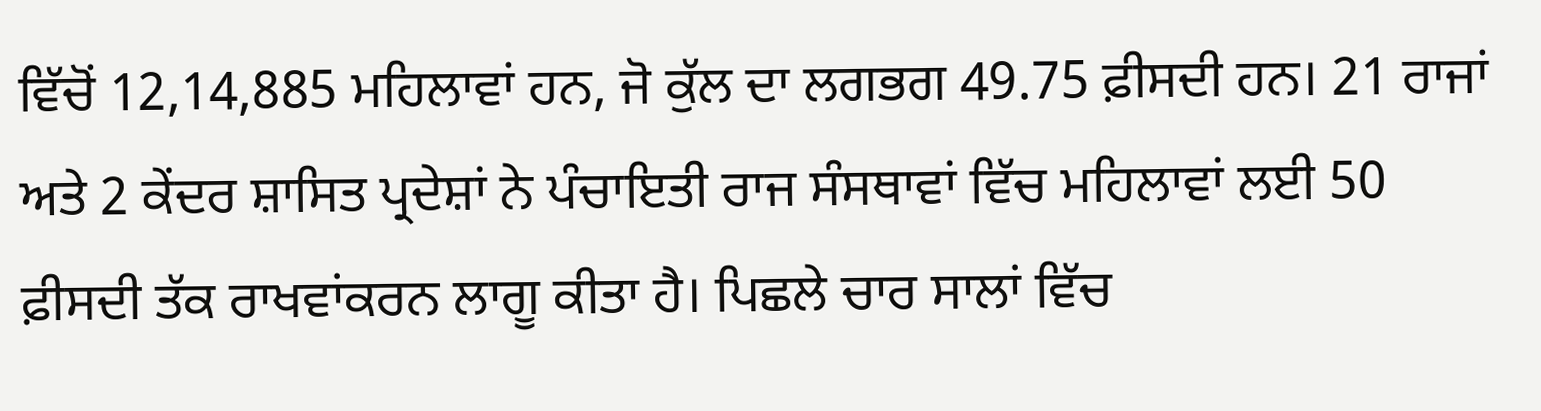ਵਿੱਚੋਂ 12,14,885 ਮਹਿਲਾਵਾਂ ਹਨ, ਜੋ ਕੁੱਲ ਦਾ ਲਗਭਗ 49.75 ਫ਼ੀਸਦੀ ਹਨ। 21 ਰਾਜਾਂ ਅਤੇ 2 ਕੇਂਦਰ ਸ਼ਾਸਿਤ ਪ੍ਰਦੇਸ਼ਾਂ ਨੇ ਪੰਚਾਇਤੀ ਰਾਜ ਸੰਸਥਾਵਾਂ ਵਿੱਚ ਮਹਿਲਾਵਾਂ ਲਈ 50 ਫ਼ੀਸਦੀ ਤੱਕ ਰਾਖਵਾਂਕਰਨ ਲਾਗੂ ਕੀਤਾ ਹੈ। ਪਿਛਲੇ ਚਾਰ ਸਾਲਾਂ ਵਿੱਚ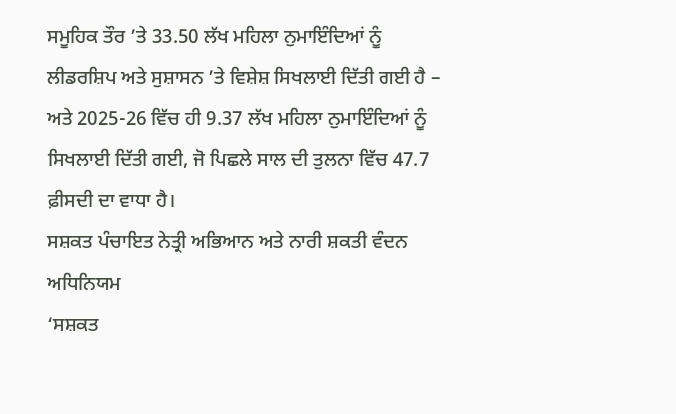ਸਮੂਹਿਕ ਤੌਰ ’ਤੇ 33.50 ਲੱਖ ਮਹਿਲਾ ਨੁਮਾਇੰਦਿਆਂ ਨੂੰ ਲੀਡਰਸ਼ਿਪ ਅਤੇ ਸੁਸ਼ਾਸਨ ’ਤੇ ਵਿਸ਼ੇਸ਼ ਸਿਖਲਾਈ ਦਿੱਤੀ ਗਈ ਹੈ – ਅਤੇ 2025-26 ਵਿੱਚ ਹੀ 9.37 ਲੱਖ ਮਹਿਲਾ ਨੁਮਾਇੰਦਿਆਂ ਨੂੰ ਸਿਖਲਾਈ ਦਿੱਤੀ ਗਈ, ਜੋ ਪਿਛਲੇ ਸਾਲ ਦੀ ਤੁਲਨਾ ਵਿੱਚ 47.7 ਫ਼ੀਸਦੀ ਦਾ ਵਾਧਾ ਹੈ।
ਸਸ਼ਕਤ ਪੰਚਾਇਤ ਨੇਤ੍ਰੀ ਅਭਿਆਨ ਅਤੇ ਨਾਰੀ ਸ਼ਕਤੀ ਵੰਦਨ ਅਧਿਨਿਯਮ
‘ਸਸ਼ਕਤ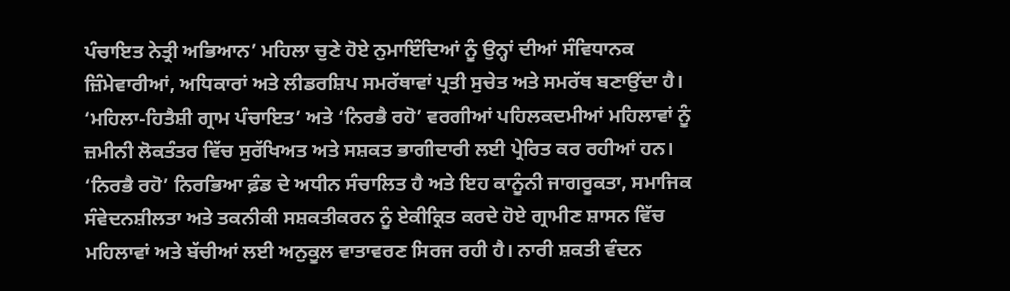ਪੰਚਾਇਤ ਨੇਤ੍ਰੀ ਅਭਿਆਨ’ ਮਹਿਲਾ ਚੁਣੇ ਹੋਏ ਨੁਮਾਇੰਦਿਆਂ ਨੂੰ ਉਨ੍ਹਾਂ ਦੀਆਂ ਸੰਵਿਧਾਨਕ ਜ਼ਿੰਮੇਵਾਰੀਆਂ, ਅਧਿਕਾਰਾਂ ਅਤੇ ਲੀਡਰਸ਼ਿਪ ਸਮਰੱਥਾਵਾਂ ਪ੍ਰਤੀ ਸੁਚੇਤ ਅਤੇ ਸਮਰੱਥ ਬਣਾਉਂਦਾ ਹੈ। ‘ਮਹਿਲਾ-ਹਿਤੈਸ਼ੀ ਗ੍ਰਾਮ ਪੰਚਾਇਤ’ ਅਤੇ ‘ਨਿਰਭੈ ਰਹੋ’ ਵਰਗੀਆਂ ਪਹਿਲਕਦਮੀਆਂ ਮਹਿਲਾਵਾਂ ਨੂੰ ਜ਼ਮੀਨੀ ਲੋਕਤੰਤਰ ਵਿੱਚ ਸੁਰੱਖਿਅਤ ਅਤੇ ਸਸ਼ਕਤ ਭਾਗੀਦਾਰੀ ਲਈ ਪ੍ਰੇਰਿਤ ਕਰ ਰਹੀਆਂ ਹਨ। ‘ਨਿਰਭੈ ਰਹੋ’ ਨਿਰਭਿਆ ਫ਼ੰਡ ਦੇ ਅਧੀਨ ਸੰਚਾਲਿਤ ਹੈ ਅਤੇ ਇਹ ਕਾਨੂੰਨੀ ਜਾਗਰੂਕਤਾ, ਸਮਾਜਿਕ ਸੰਵੇਦਨਸ਼ੀਲਤਾ ਅਤੇ ਤਕਨੀਕੀ ਸਸ਼ਕਤੀਕਰਨ ਨੂੰ ਏਕੀਕ੍ਰਿਤ ਕਰਦੇ ਹੋਏ ਗ੍ਰਾਮੀਣ ਸ਼ਾਸਨ ਵਿੱਚ ਮਹਿਲਾਵਾਂ ਅਤੇ ਬੱਚੀਆਂ ਲਈ ਅਨੁਕੂਲ ਵਾਤਾਵਰਣ ਸਿਰਜ ਰਹੀ ਹੈ। ਨਾਰੀ ਸ਼ਕਤੀ ਵੰਦਨ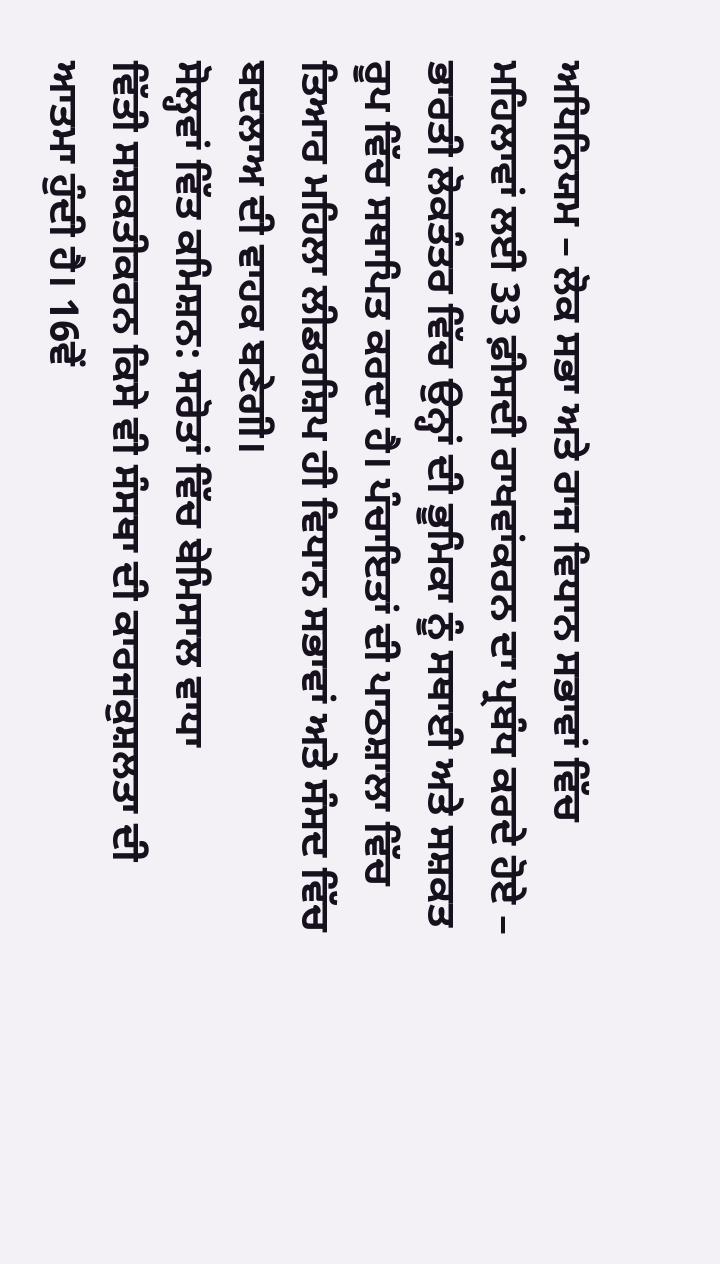ਅਧਿਨਿਯਮ – ਲੋਕ ਸਭਾ ਅਤੇ ਰਾਜ ਵਿਧਾਨ ਸਭਾਵਾਂ ਵਿੱਚ ਮਹਿਲਾਵਾਂ ਲਈ 33 ਫ਼ੀਸਦੀ ਰਾਖਵਾਂਕਰਨ ਦਾ ਪ੍ਰਬੰਧ ਕਰਦੇ ਹੋਏ – ਭਾਰਤੀ ਲੋਕਤੰਤਰ ਵਿੱਚ ਉਨ੍ਹਾਂ ਦੀ ਭੂਮਿਕਾ ਨੂੰ ਸਥਾਈ ਅਤੇ ਸਸ਼ਕਤ ਰੂਪ ਵਿੱਚ ਸਥਾਪਿਤ ਕਰਦਾ ਹੈ। ਪੰਚਾਇਤਾਂ ਦੀ ਪਾਠਸ਼ਾਲਾ ਵਿੱਚ ਤਿਆਰ ਮਹਿਲਾ ਲੀਡਰਸ਼ਿਪ ਹੀ ਵਿਧਾਨ ਸਭਾਵਾਂ ਅਤੇ ਸੰਸਦ ਵਿੱਚ ਬਦਲਾਅ ਦੀ ਵਾਹਕ ਬਣੇਗੀ।
ਸੋਲ੍ਹਵਾਂ ਵਿੱਤ ਕਮਿਸ਼ਨ: ਸਰੋਤਾਂ ਵਿੱਚ ਬੇਮਿਸਾਲ ਵਾਧਾ
ਵਿੱਤੀ ਸਸ਼ਕਤੀਕਰਨ ਕਿਸੇ ਵੀ ਸੰਸਥਾ ਦੀ ਕਾਰਜਕੁਸ਼ਲਤਾ ਦੀ ਆਤਮਾ ਹੁੰਦੀ ਹੈ। 16ਵੇਂ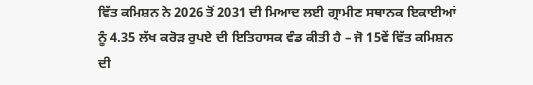ਵਿੱਤ ਕਮਿਸ਼ਨ ਨੇ 2026 ਤੋਂ 2031 ਦੀ ਮਿਆਦ ਲਈ ਗ੍ਰਾਮੀਣ ਸਥਾਨਕ ਇਕਾਈਆਂ ਨੂੰ 4.35 ਲੱਖ ਕਰੋੜ ਰੁਪਏ ਦੀ ਇਤਿਹਾਸਕ ਵੰਡ ਕੀਤੀ ਹੈ – ਜੋ 15ਵੇਂ ਵਿੱਤ ਕਮਿਸ਼ਨ ਦੀ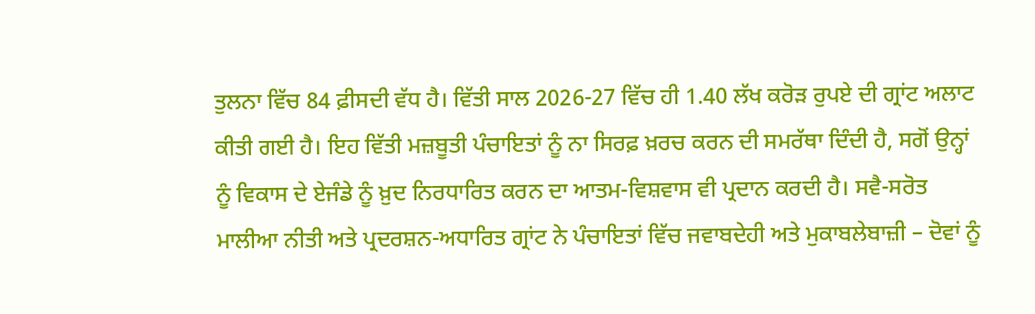ਤੁਲਨਾ ਵਿੱਚ 84 ਫ਼ੀਸਦੀ ਵੱਧ ਹੈ। ਵਿੱਤੀ ਸਾਲ 2026-27 ਵਿੱਚ ਹੀ 1.40 ਲੱਖ ਕਰੋੜ ਰੁਪਏ ਦੀ ਗ੍ਰਾਂਟ ਅਲਾਟ ਕੀਤੀ ਗਈ ਹੈ। ਇਹ ਵਿੱਤੀ ਮਜ਼ਬੂਤੀ ਪੰਚਾਇਤਾਂ ਨੂੰ ਨਾ ਸਿਰਫ਼ ਖ਼ਰਚ ਕਰਨ ਦੀ ਸਮਰੱਥਾ ਦਿੰਦੀ ਹੈ, ਸਗੋਂ ਉਨ੍ਹਾਂ ਨੂੰ ਵਿਕਾਸ ਦੇ ਏਜੰਡੇ ਨੂੰ ਖ਼ੁਦ ਨਿਰਧਾਰਿਤ ਕਰਨ ਦਾ ਆਤਮ-ਵਿਸ਼ਵਾਸ ਵੀ ਪ੍ਰਦਾਨ ਕਰਦੀ ਹੈ। ਸਵੈ-ਸਰੋਤ ਮਾਲੀਆ ਨੀਤੀ ਅਤੇ ਪ੍ਰਦਰਸ਼ਨ-ਅਧਾਰਿਤ ਗ੍ਰਾਂਟ ਨੇ ਪੰਚਾਇਤਾਂ ਵਿੱਚ ਜਵਾਬਦੇਹੀ ਅਤੇ ਮੁਕਾਬਲੇਬਾਜ਼ੀ – ਦੋਵਾਂ ਨੂੰ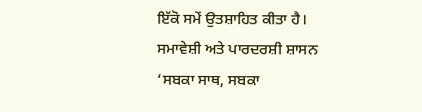ਇੱਕੋ ਸਮੇਂ ਉਤਸ਼ਾਹਿਤ ਕੀਤਾ ਹੈ।
ਸਮਾਵੇਸ਼ੀ ਅਤੇ ਪਾਰਦਰਸ਼ੀ ਸ਼ਾਸਨ
‘ਸਬਕਾ ਸਾਥ, ਸਬਕਾ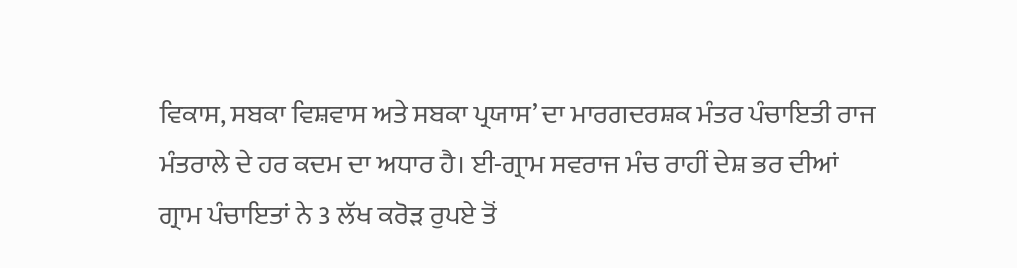ਵਿਕਾਸ, ਸਬਕਾ ਵਿਸ਼ਵਾਸ ਅਤੇ ਸਬਕਾ ਪ੍ਰਯਾਸ’ ਦਾ ਮਾਰਗਦਰਸ਼ਕ ਮੰਤਰ ਪੰਚਾਇਤੀ ਰਾਜ ਮੰਤਰਾਲੇ ਦੇ ਹਰ ਕਦਮ ਦਾ ਅਧਾਰ ਹੈ। ਈ-ਗ੍ਰਾਮ ਸਵਰਾਜ ਮੰਚ ਰਾਹੀਂ ਦੇਸ਼ ਭਰ ਦੀਆਂ ਗ੍ਰਾਮ ਪੰਚਾਇਤਾਂ ਨੇ 3 ਲੱਖ ਕਰੋੜ ਰੁਪਏ ਤੋਂ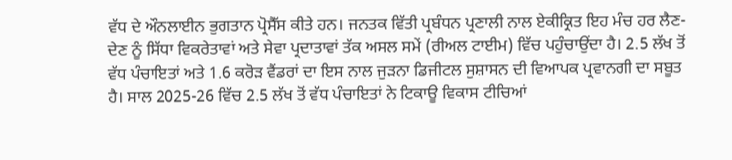ਵੱਧ ਦੇ ਔਨਲਾਈਨ ਭੁਗਤਾਨ ਪ੍ਰੋਸੈੱਸ ਕੀਤੇ ਹਨ। ਜਨਤਕ ਵਿੱਤੀ ਪ੍ਰਬੰਧਨ ਪ੍ਰਣਾਲੀ ਨਾਲ ਏਕੀਕ੍ਰਿਤ ਇਹ ਮੰਚ ਹਰ ਲੈਣ-ਦੇਣ ਨੂੰ ਸਿੱਧਾ ਵਿਕਰੇਤਾਵਾਂ ਅਤੇ ਸੇਵਾ ਪ੍ਰਦਾਤਾਵਾਂ ਤੱਕ ਅਸਲ ਸਮੇਂ (ਰੀਅਲ ਟਾਈਮ) ਵਿੱਚ ਪਹੁੰਚਾਉਂਦਾ ਹੈ। 2.5 ਲੱਖ ਤੋਂ ਵੱਧ ਪੰਚਾਇਤਾਂ ਅਤੇ 1.6 ਕਰੋੜ ਵੈਂਡਰਾਂ ਦਾ ਇਸ ਨਾਲ ਜੁੜਨਾ ਡਿਜੀਟਲ ਸੁਸ਼ਾਸਨ ਦੀ ਵਿਆਪਕ ਪ੍ਰਵਾਨਗੀ ਦਾ ਸਬੂਤ ਹੈ। ਸਾਲ 2025-26 ਵਿੱਚ 2.5 ਲੱਖ ਤੋਂ ਵੱਧ ਪੰਚਾਇਤਾਂ ਨੇ ਟਿਕਾਊ ਵਿਕਾਸ ਟੀਚਿਆਂ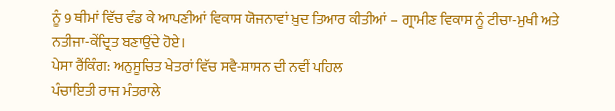ਨੂੰ 9 ਥੀਮਾਂ ਵਿੱਚ ਵੰਡ ਕੇ ਆਪਣੀਆਂ ਵਿਕਾਸ ਯੋਜਨਾਵਾਂ ਖ਼ੁਦ ਤਿਆਰ ਕੀਤੀਆਂ – ਗ੍ਰਾਮੀਣ ਵਿਕਾਸ ਨੂੰ ਟੀਚਾ-ਮੁਖੀ ਅਤੇ ਨਤੀਜਾ-ਕੇਂਦ੍ਰਿਤ ਬਣਾਉਂਦੇ ਹੋਏ।
ਪੇਸਾ ਰੈਂਕਿੰਗ: ਅਨੁਸੂਚਿਤ ਖੇਤਰਾਂ ਵਿੱਚ ਸਵੈ-ਸ਼ਾਸਨ ਦੀ ਨਵੀਂ ਪਹਿਲ
ਪੰਚਾਇਤੀ ਰਾਜ ਮੰਤਰਾਲੇ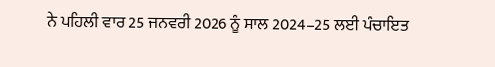ਨੇ ਪਹਿਲੀ ਵਾਰ 25 ਜਨਵਰੀ 2026 ਨੂੰ ਸਾਲ 2024–25 ਲਈ ਪੰਚਾਇਤ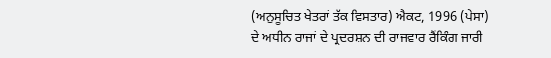(ਅਨੁਸੂਚਿਤ ਖੇਤਰਾਂ ਤੱਕ ਵਿਸਤਾਰ) ਐਕਟ, 1996 (ਪੇਸਾ) ਦੇ ਅਧੀਨ ਰਾਜਾਂ ਦੇ ਪ੍ਰਦਰਸ਼ਨ ਦੀ ਰਾਜਵਾਰ ਰੈਂਕਿੰਗ ਜਾਰੀ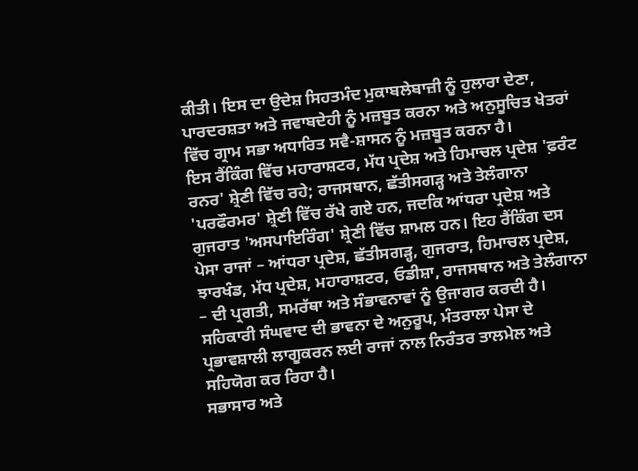ਕੀਤੀ। ਇਸ ਦਾ ਉਦੇਸ਼ ਸਿਹਤਮੰਦ ਮੁਕਾਬਲੇਬਾਜ਼ੀ ਨੂੰ ਹੁਲਾਰਾ ਦੇਣਾ, ਪਾਰਦਰਸ਼ਤਾ ਅਤੇ ਜਵਾਬਦੇਹੀ ਨੂੰ ਮਜ਼ਬੂਤ ਕਰਨਾ ਅਤੇ ਅਨੁਸੂਚਿਤ ਖੇਤਰਾਂ ਵਿੱਚ ਗ੍ਰਾਮ ਸਭਾ ਅਧਾਰਿਤ ਸਵੈ-ਸ਼ਾਸਨ ਨੂੰ ਮਜ਼ਬੂਤ ਕਰਨਾ ਹੈ।
ਇਸ ਰੈਂਕਿੰਗ ਵਿੱਚ ਮਹਾਰਾਸ਼ਟਰ, ਮੱਧ ਪ੍ਰਦੇਸ਼ ਅਤੇ ਹਿਮਾਚਲ ਪ੍ਰਦੇਸ਼ 'ਫ਼ਰੰਟ ਰਨਰ' ਸ਼੍ਰੇਣੀ ਵਿੱਚ ਰਹੇ; ਰਾਜਸਥਾਨ, ਛੱਤੀਸਗੜ੍ਹ ਅਤੇ ਤੇਲੰਗਾਨਾ 'ਪਰਫੌਰਮਰ' ਸ਼੍ਰੇਣੀ ਵਿੱਚ ਰੱਖੇ ਗਏ ਹਨ, ਜਦਕਿ ਆਂਧਰਾ ਪ੍ਰਦੇਸ਼ ਅਤੇ ਗੁਜਰਾਤ 'ਅਸਪਾਇਰਿੰਗ' ਸ਼੍ਰੇਣੀ ਵਿੱਚ ਸ਼ਾਮਲ ਹਨ। ਇਹ ਰੈਂਕਿੰਗ ਦਸ ਪੇਸਾ ਰਾਜਾਂ – ਆਂਧਰਾ ਪ੍ਰਦੇਸ਼, ਛੱਤੀਸਗੜ੍ਹ, ਗੁਜਰਾਤ, ਹਿਮਾਚਲ ਪ੍ਰਦੇਸ਼, ਝਾਰਖੰਡ, ਮੱਧ ਪ੍ਰਦੇਸ਼, ਮਹਾਰਾਸ਼ਟਰ, ਓਡੀਸ਼ਾ, ਰਾਜਸਥਾਨ ਅਤੇ ਤੇਲੰਗਾਨਾ – ਦੀ ਪ੍ਰਗਤੀ, ਸਮਰੱਥਾ ਅਤੇ ਸੰਭਾਵਨਾਵਾਂ ਨੂੰ ਉਜਾਗਰ ਕਰਦੀ ਹੈ। ਸਹਿਕਾਰੀ ਸੰਘਵਾਦ ਦੀ ਭਾਵਨਾ ਦੇ ਅਨੁਰੂਪ, ਮੰਤਰਾਲਾ ਪੇਸਾ ਦੇ ਪ੍ਰਭਾਵਸ਼ਾਲੀ ਲਾਗੂਕਰਨ ਲਈ ਰਾਜਾਂ ਨਾਲ ਨਿਰੰਤਰ ਤਾਲਮੇਲ ਅਤੇ ਸਹਿਯੋਗ ਕਰ ਰਿਹਾ ਹੈ।
ਸਭਾਸਾਰ ਅਤੇ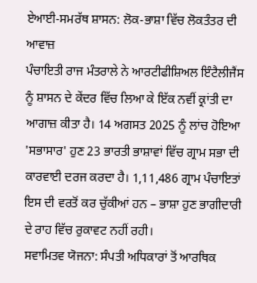ਏਆਈ-ਸਮਰੱਥ ਸ਼ਾਸਨ: ਲੋਕ-ਭਾਸ਼ਾ ਵਿੱਚ ਲੋਕਤੰਤਰ ਦੀ ਆਵਾਜ਼
ਪੰਚਾਇਤੀ ਰਾਜ ਮੰਤਰਾਲੇ ਨੇ ਆਰਟੀਫੀਸ਼ਿਅਲ ਇੰਟੈਲੀਜੈਂਸ ਨੂੰ ਸ਼ਾਸਨ ਦੇ ਕੇਂਦਰ ਵਿੱਚ ਲਿਆ ਕੇ ਇੱਕ ਨਵੀਂ ਕ੍ਰਾਂਤੀ ਦਾ ਆਗਾਜ਼ ਕੀਤਾ ਹੈ। 14 ਅਗਸਤ 2025 ਨੂੰ ਲਾਂਚ ਹੋਇਆ 'ਸਭਾਸਾਰ' ਹੁਣ 23 ਭਾਰਤੀ ਭਾਸ਼ਾਵਾਂ ਵਿੱਚ ਗ੍ਰਾਮ ਸਭਾ ਦੀ ਕਾਰਵਾਈ ਦਰਜ ਕਰਦਾ ਹੈ। 1,11,486 ਗ੍ਰਾਮ ਪੰਚਾਇਤਾਂ ਇਸ ਦੀ ਵਰਤੋਂ ਕਰ ਚੁੱਕੀਆਂ ਹਨ – ਭਾਸ਼ਾ ਹੁਣ ਭਾਗੀਦਾਰੀ ਦੇ ਰਾਹ ਵਿੱਚ ਰੁਕਾਵਟ ਨਹੀਂ ਰਹੀ।
ਸਵਾਮਿਤਵ ਯੋਜਨਾ: ਸੰਪਤੀ ਅਧਿਕਾਰਾਂ ਤੋਂ ਆਰਥਿਕ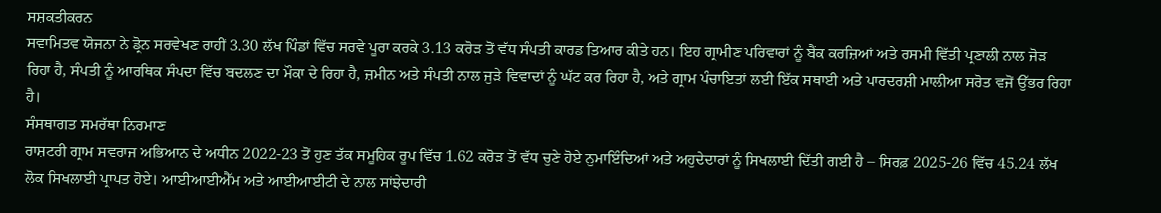ਸਸ਼ਕਤੀਕਰਨ
ਸਵਾਮਿਤਵ ਯੋਜਨਾ ਨੇ ਡ੍ਰੋਨ ਸਰਵੇਖਣ ਰਾਹੀਂ 3.30 ਲੱਖ ਪਿੰਡਾਂ ਵਿੱਚ ਸਰਵੇ ਪੂਰਾ ਕਰਕੇ 3.13 ਕਰੋੜ ਤੋਂ ਵੱਧ ਸੰਪਤੀ ਕਾਰਡ ਤਿਆਰ ਕੀਤੇ ਹਨ। ਇਹ ਗ੍ਰਾਮੀਣ ਪਰਿਵਾਰਾਂ ਨੂੰ ਬੈਂਕ ਕਰਜ਼ਿਆਂ ਅਤੇ ਰਸਮੀ ਵਿੱਤੀ ਪ੍ਰਣਾਲੀ ਨਾਲ ਜੋੜ ਰਿਹਾ ਹੈ, ਸੰਪਤੀ ਨੂੰ ਆਰਥਿਕ ਸੰਪਦਾ ਵਿੱਚ ਬਦਲਣ ਦਾ ਮੌਕਾ ਦੇ ਰਿਹਾ ਹੈ, ਜ਼ਮੀਨ ਅਤੇ ਸੰਪਤੀ ਨਾਲ ਜੁੜੇ ਵਿਵਾਦਾਂ ਨੂੰ ਘੱਟ ਕਰ ਰਿਹਾ ਹੈ, ਅਤੇ ਗ੍ਰਾਮ ਪੰਚਾਇਤਾਂ ਲਈ ਇੱਕ ਸਥਾਈ ਅਤੇ ਪਾਰਦਰਸ਼ੀ ਮਾਲੀਆ ਸਰੋਤ ਵਜੋਂ ਉੱਭਰ ਰਿਹਾ ਹੈ।
ਸੰਸਥਾਗਤ ਸਮਰੱਥਾ ਨਿਰਮਾਣ
ਰਾਸ਼ਟਰੀ ਗ੍ਰਾਮ ਸਵਰਾਜ ਅਭਿਆਨ ਦੇ ਅਧੀਨ 2022-23 ਤੋਂ ਹੁਣ ਤੱਕ ਸਮੂਹਿਕ ਰੂਪ ਵਿੱਚ 1.62 ਕਰੋੜ ਤੋਂ ਵੱਧ ਚੁਣੇ ਹੋਏ ਨੁਮਾਇੰਦਿਆਂ ਅਤੇ ਅਹੁਦੇਦਾਰਾਂ ਨੂੰ ਸਿਖਲਾਈ ਦਿੱਤੀ ਗਈ ਹੈ – ਸਿਰਫ਼ 2025-26 ਵਿੱਚ 45.24 ਲੱਖ ਲੋਕ ਸਿਖਲਾਈ ਪ੍ਰਾਪਤ ਹੋਏ। ਆਈਆਈਐੱਮ ਅਤੇ ਆਈਆਈਟੀ ਦੇ ਨਾਲ ਸਾਂਝੇਦਾਰੀ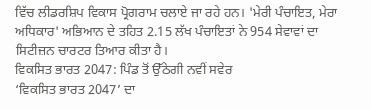ਵਿੱਚ ਲੀਡਰਸ਼ਿਪ ਵਿਕਾਸ ਪ੍ਰੋਗਰਾਮ ਚਲਾਏ ਜਾ ਰਹੇ ਹਨ। 'ਮੇਰੀ ਪੰਚਾਇਤ, ਮੇਰਾ ਅਧਿਕਾਰ' ਅਭਿਆਨ ਦੇ ਤਹਿਤ 2.15 ਲੱਖ ਪੰਚਾਇਤਾਂ ਨੇ 954 ਸੇਵਾਵਾਂ ਦਾ ਸਿਟੀਜ਼ਨ ਚਾਰਟਰ ਤਿਆਰ ਕੀਤਾ ਹੈ।
ਵਿਕਸਿਤ ਭਾਰਤ 2047: ਪਿੰਡ ਤੋਂ ਉੱਠੇਗੀ ਨਵੀਂ ਸਵੇਰ
‘ਵਿਕਸਿਤ ਭਾਰਤ 2047’ ਦਾ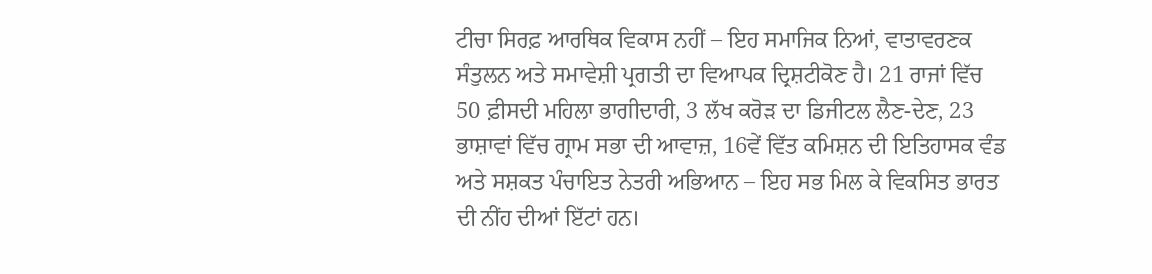ਟੀਚਾ ਸਿਰਫ਼ ਆਰਥਿਕ ਵਿਕਾਸ ਨਹੀਂ – ਇਹ ਸਮਾਜਿਕ ਨਿਆਂ, ਵਾਤਾਵਰਣਕ ਸੰਤੁਲਨ ਅਤੇ ਸਮਾਵੇਸ਼ੀ ਪ੍ਰਗਤੀ ਦਾ ਵਿਆਪਕ ਦ੍ਰਿਸ਼ਟੀਕੋਣ ਹੈ। 21 ਰਾਜਾਂ ਵਿੱਚ 50 ਫ਼ੀਸਦੀ ਮਹਿਲਾ ਭਾਗੀਦਾਰੀ, 3 ਲੱਖ ਕਰੋੜ ਦਾ ਡਿਜੀਟਲ ਲੈਣ-ਦੇਣ, 23 ਭਾਸ਼ਾਵਾਂ ਵਿੱਚ ਗ੍ਰਾਮ ਸਭਾ ਦੀ ਆਵਾਜ਼, 16ਵੇਂ ਵਿੱਤ ਕਮਿਸ਼ਨ ਦੀ ਇਤਿਹਾਸਕ ਵੰਡ ਅਤੇ ਸਸ਼ਕਤ ਪੰਚਾਇਤ ਨੇਤਰੀ ਅਭਿਆਨ – ਇਹ ਸਭ ਮਿਲ ਕੇ ਵਿਕਸਿਤ ਭਾਰਤ ਦੀ ਨੀਂਹ ਦੀਆਂ ਇੱਟਾਂ ਹਨ।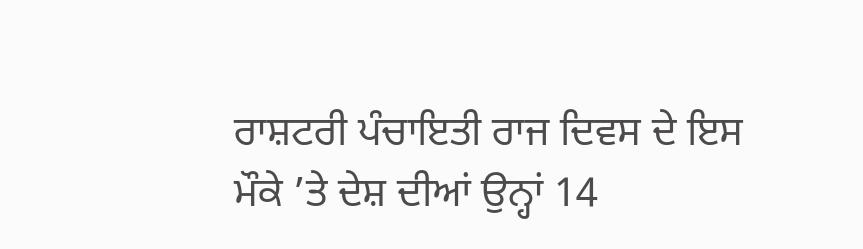ਰਾਸ਼ਟਰੀ ਪੰਚਾਇਤੀ ਰਾਜ ਦਿਵਸ ਦੇ ਇਸ ਮੌਕੇ ’ਤੇ ਦੇਸ਼ ਦੀਆਂ ਉਨ੍ਹਾਂ 14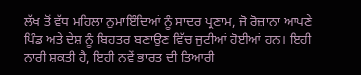ਲੱਖ ਤੋਂ ਵੱਧ ਮਹਿਲਾ ਨੁਮਾਇੰਦਿਆਂ ਨੂੰ ਸਾਦਰ ਪ੍ਰਣਾਮ, ਜੋ ਰੋਜ਼ਾਨਾ ਆਪਣੇ ਪਿੰਡ ਅਤੇ ਦੇਸ਼ ਨੂੰ ਬਿਹਤਰ ਬਣਾਉਣ ਵਿੱਚ ਜੁਟੀਆਂ ਹੋਈਆਂ ਹਨ। ਇਹੀ ਨਾਰੀ ਸ਼ਕਤੀ ਹੈ, ਇਹੀ ਨਵੇਂ ਭਾਰਤ ਦੀ ਤਿਆਰੀ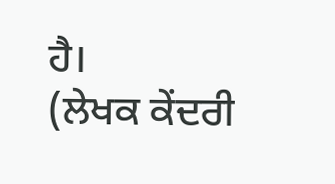ਹੈ।
(ਲੇਖਕ ਕੇਂਦਰੀ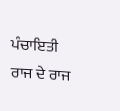ਪੰਚਾਇਤੀ ਰਾਜ ਦੇ ਰਾਜ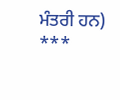ਮੰਤਰੀ ਹਨ)
***